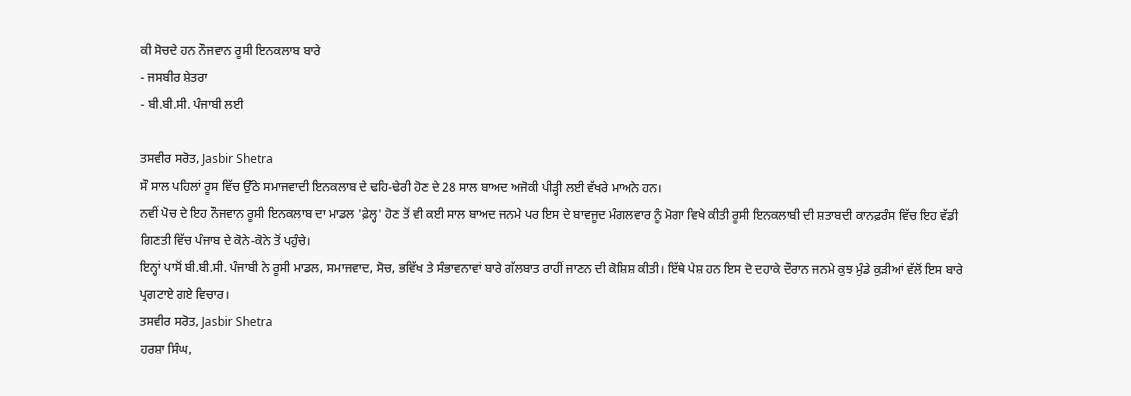ਕੀ ਸੋਚਦੇ ਹਨ ਨੌਜਵਾਨ ਰੂਸੀ ਇਨਕਲਾਬ ਬਾਰੇ
- ਜਸਬੀਰ ਸ਼ੇਤਰਾ
- ਬੀ.ਬੀ.ਸੀ. ਪੰਜਾਬੀ ਲਈ

ਤਸਵੀਰ ਸਰੋਤ, Jasbir Shetra
ਸੌ ਸਾਲ ਪਹਿਲਾਂ ਰੂਸ ਵਿੱਚ ਉੱਠੇ ਸਮਾਜਵਾਦੀ ਇਨਕਲਾਬ ਦੇ ਢਹਿ-ਢੇਰੀ ਹੋਣ ਦੇ 28 ਸਾਲ ਬਾਅਦ ਅਜੋਕੀ ਪੀੜ੍ਹੀ ਲਈ ਵੱਖਰੇ ਮਾਅਨੇ ਹਨ।
ਨਵੀਂ ਪੋਚ ਦੇ ਇਹ ਨੌਜਵਾਨ ਰੂਸੀ ਇਨਕਲਾਬ ਦਾ ਮਾਡਲ 'ਫ਼ੇਲ੍ਹ' ਹੋਣ ਤੋਂ ਵੀ ਕਈ ਸਾਲ ਬਾਅਦ ਜਨਮੇ ਪਰ ਇਸ ਦੇ ਬਾਵਜੂਦ ਮੰਗਲਵਾਰ ਨੂੰ ਮੋਗਾ ਵਿਖੇ ਕੀਤੀ ਰੂਸੀ ਇਨਕਲਾਬੀ ਦੀ ਸ਼ਤਾਬਦੀ ਕਾਨਫ਼ਰੰਸ ਵਿੱਚ ਇਹ ਵੱਡੀ ਗਿਣਤੀ ਵਿੱਚ ਪੰਜਾਬ ਦੇ ਕੋਨੇ-ਕੋਨੇ ਤੋਂ ਪਹੁੰਚੇ।
ਇਨ੍ਹਾਂ ਪਾਸੋਂ ਬੀ.ਬੀ.ਸੀ. ਪੰਜਾਬੀ ਨੇ ਰੂਸੀ ਮਾਡਲ, ਸਮਾਜਵਾਦ, ਸੋਚ, ਭਵਿੱਖ ਤੇ ਸੰਭਾਵਨਾਵਾਂ ਬਾਰੇ ਗੱਲਬਾਤ ਰਾਹੀਂ ਜਾਣਨ ਦੀ ਕੋਸ਼ਿਸ਼ ਕੀਤੀ। ਇੱਥੇ ਪੇਸ਼ ਹਨ ਇਸ ਦੋ ਦਹਾਕੇ ਦੌਰਾਨ ਜਨਮੇ ਕੁਝ ਮੁੰਡੇ ਕੁੜੀਆਂ ਵੱਲੋਂ ਇਸ ਬਾਰੇ ਪ੍ਰਗਟਾਏ ਗਏ ਵਿਚਾਰ।
ਤਸਵੀਰ ਸਰੋਤ, Jasbir Shetra
ਹਰਸ਼ਾ ਸਿੰਘ,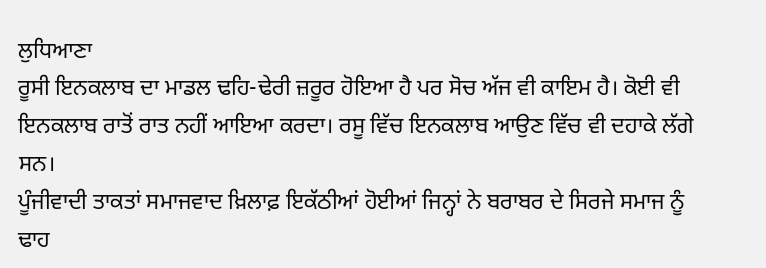ਲੁਧਿਆਣਾ
ਰੂਸੀ ਇਨਕਲਾਬ ਦਾ ਮਾਡਲ ਢਹਿ-ਢੇਰੀ ਜ਼ਰੂਰ ਹੋਇਆ ਹੈ ਪਰ ਸੋਚ ਅੱਜ ਵੀ ਕਾਇਮ ਹੈ। ਕੋਈ ਵੀ ਇਨਕਲਾਬ ਰਾਤੋਂ ਰਾਤ ਨਹੀਂ ਆਇਆ ਕਰਦਾ। ਰਸੂ ਵਿੱਚ ਇਨਕਲਾਬ ਆਉਣ ਵਿੱਚ ਵੀ ਦਹਾਕੇ ਲੱਗੇ ਸਨ।
ਪੂੰਜੀਵਾਦੀ ਤਾਕਤਾਂ ਸਮਾਜਵਾਦ ਖ਼ਿਲਾਫ਼ ਇਕੱਠੀਆਂ ਹੋਈਆਂ ਜਿਨ੍ਹਾਂ ਨੇ ਬਰਾਬਰ ਦੇ ਸਿਰਜੇ ਸਮਾਜ ਨੂੰ ਢਾਹ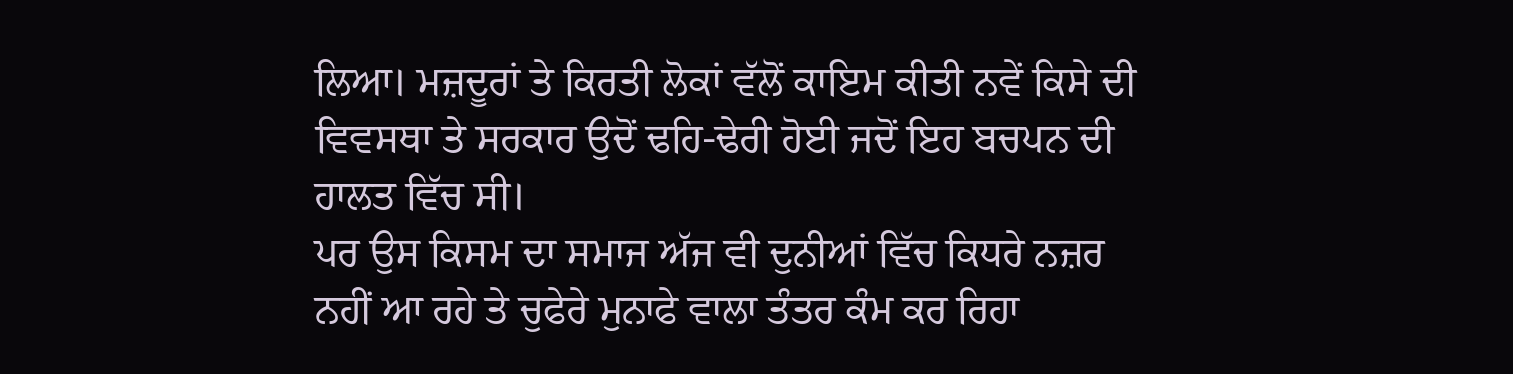ਲਿਆ। ਮਜ਼ਦੂਰਾਂ ਤੇ ਕਿਰਤੀ ਲੋਕਾਂ ਵੱਲੋਂ ਕਾਇਮ ਕੀਤੀ ਨਵੇਂ ਕਿਸੇ ਦੀ ਵਿਵਸਥਾ ਤੇ ਸਰਕਾਰ ਉਦੋਂ ਢਹਿ-ਢੇਰੀ ਹੋਈ ਜਦੋਂ ਇਹ ਬਚਪਨ ਦੀ ਹਾਲਤ ਵਿੱਚ ਸੀ।
ਪਰ ਉਸ ਕਿਸਮ ਦਾ ਸਮਾਜ ਅੱਜ ਵੀ ਦੁਨੀਆਂ ਵਿੱਚ ਕਿਧਰੇ ਨਜ਼ਰ ਨਹੀਂ ਆ ਰਹੇ ਤੇ ਚੁਫੇਰੇ ਮੁਨਾਫੇ ਵਾਲਾ ਤੰਤਰ ਕੰਮ ਕਰ ਰਿਹਾ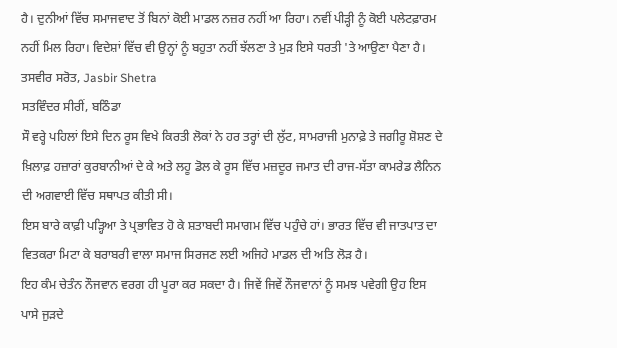ਹੈ। ਦੁਨੀਆਂ ਵਿੱਚ ਸਮਾਜਵਾਦ ਤੋਂ ਬਿਨਾਂ ਕੋਈ ਮਾਡਲ ਨਜ਼ਰ ਨਹੀਂ ਆ ਰਿਹਾ। ਨਵੀਂ ਪੀੜ੍ਹੀ ਨੂੰ ਕੋਈ ਪਲੇਟਫ਼ਾਰਮ ਨਹੀਂ ਮਿਲ ਰਿਹਾ। ਵਿਦੇਸ਼ਾਂ ਵਿੱਚ ਵੀ ਉਨ੍ਹਾਂ ਨੂੰ ਬਹੁਤਾ ਨਹੀਂ ਝੱਲਣਾ ਤੇ ਮੁੜ ਇਸੇ ਧਰਤੀ 'ਤੇ ਆਉਣਾ ਪੈਣਾ ਹੈ।
ਤਸਵੀਰ ਸਰੋਤ, Jasbir Shetra
ਸਤਵਿੰਦਰ ਸੀਰੀਂ, ਬਠਿੰਡਾ
ਸੌ ਵਰ੍ਹੇ ਪਹਿਲਾਂ ਇਸੇ ਦਿਨ ਰੂਸ ਵਿਖੇ ਕਿਰਤੀ ਲੋਕਾਂ ਨੇ ਹਰ ਤਰ੍ਹਾਂ ਦੀ ਲੁੱਟ, ਸਾਮਰਾਜੀ ਮੁਨਾਫ਼ੇ ਤੇ ਜਗੀਰੂ ਸ਼ੋਸ਼ਣ ਦੇ ਖ਼ਿਲਾਫ਼ ਹਜ਼ਾਰਾਂ ਕੁਰਬਾਨੀਆਂ ਦੇ ਕੇ ਅਤੇ ਲਹੂ ਡੋਲ ਕੇ ਰੂਸ ਵਿੱਚ ਮਜ਼ਦੂਰ ਜਮਾਤ ਦੀ ਰਾਜ-ਸੱਤਾ ਕਾਮਰੇਡ ਲੈਨਿਨ ਦੀ ਅਗਵਾਈ ਵਿੱਚ ਸਥਾਪਤ ਕੀਤੀ ਸੀ।
ਇਸ ਬਾਰੇ ਕਾਫ਼ੀ ਪੜ੍ਹਿਆ ਤੇ ਪ੍ਰਭਾਵਿਤ ਹੋ ਕੇ ਸ਼ਤਾਬਦੀ ਸਮਾਗਮ ਵਿੱਚ ਪਹੁੰਚੇ ਹਾਂ। ਭਾਰਤ ਵਿੱਚ ਵੀ ਜਾਤਪਾਤ ਦਾ ਵਿਤਕਰਾ ਮਿਟਾ ਕੇ ਬਰਾਬਰੀ ਵਾਲਾ ਸਮਾਜ ਸਿਰਜਣ ਲਈ ਅਜਿਹੇ ਮਾਡਲ ਦੀ ਅਤਿ ਲੋੜ ਹੈ।
ਇਹ ਕੰਮ ਚੇਤੰਨ ਨੌਜਵਾਨ ਵਰਗ ਹੀ ਪੂਰਾ ਕਰ ਸਕਦਾ ਹੈ। ਜਿਵੇਂ ਜਿਵੇਂ ਨੌਜਵਾਨਾਂ ਨੂੰ ਸਮਝ ਪਵੇਗੀ ਉਹ ਇਸ ਪਾਸੇ ਜੁੜਦੇ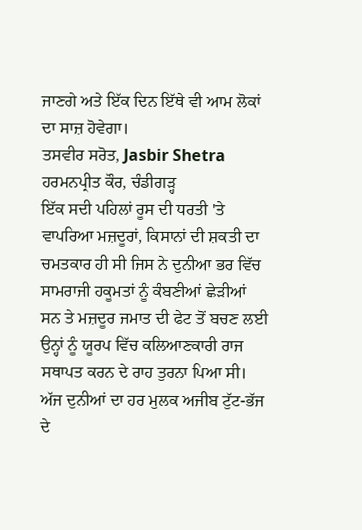ਜਾਣਗੇ ਅਤੇ ਇੱਕ ਦਿਨ ਇੱਥੇ ਵੀ ਆਮ ਲੋਕਾਂ ਦਾ ਸਾਜ਼ ਹੋਵੇਗਾ।
ਤਸਵੀਰ ਸਰੋਤ, Jasbir Shetra
ਹਰਮਨਪ੍ਰੀਤ ਕੌਰ, ਚੰਡੀਗੜ੍ਹ
ਇੱਕ ਸਦੀ ਪਹਿਲਾਂ ਰੂਸ ਦੀ ਧਰਤੀ 'ਤੇ ਵਾਪਰਿਆ ਮਜ਼ਦੂਰਾਂ, ਕਿਸਾਨਾਂ ਦੀ ਸ਼ਕਤੀ ਦਾ ਚਮਤਕਾਰ ਹੀ ਸੀ ਜਿਸ ਨੇ ਦੁਨੀਆ ਭਰ ਵਿੱਚ ਸਾਮਰਾਜੀ ਹਕੂਮਤਾਂ ਨੂੰ ਕੰਬਣੀਆਂ ਛੇੜੀਆਂ ਸਨ ਤੇ ਮਜ਼ਦੂਰ ਜਮਾਤ ਦੀ ਫੇਟ ਤੋਂ ਬਚਣ ਲਈ ਉਨ੍ਹਾਂ ਨੂੰ ਯੂਰਪ ਵਿੱਚ ਕਲਿਆਣਕਾਰੀ ਰਾਜ ਸਥਾਪਤ ਕਰਨ ਦੇ ਰਾਹ ਤੁਰਨਾ ਪਿਆ ਸੀ।
ਅੱਜ ਦੁਨੀਆਂ ਦਾ ਹਰ ਮੁਲਕ ਅਜੀਬ ਟੁੱਟ-ਭੱਜ ਦੇ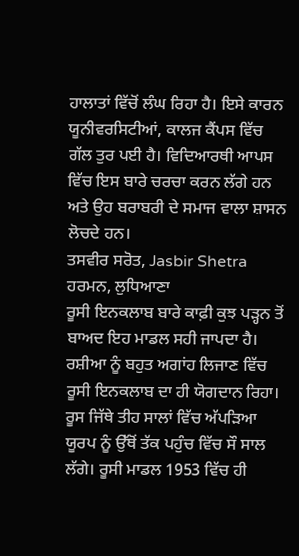ਹਾਲਾਤਾਂ ਵਿੱਚੋਂ ਲੰਘ ਰਿਹਾ ਹੈ। ਇਸੇ ਕਾਰਨ ਯੂਨੀਵਰਸਿਟੀਆਂ, ਕਾਲਜ ਕੈਂਪਸ ਵਿੱਚ ਗੱਲ ਤੁਰ ਪਈ ਹੈ। ਵਿਦਿਆਰਥੀ ਆਪਸ ਵਿੱਚ ਇਸ ਬਾਰੇ ਚਰਚਾ ਕਰਨ ਲੱਗੇ ਹਨ ਅਤੇ ਉਹ ਬਰਾਬਰੀ ਦੇ ਸਮਾਜ ਵਾਲਾ ਸ਼ਾਸਨ ਲੋਚਦੇ ਹਨ।
ਤਸਵੀਰ ਸਰੋਤ, Jasbir Shetra
ਹਰਮਨ, ਲੁਧਿਆਣਾ
ਰੂਸੀ ਇਨਕਲਾਬ ਬਾਰੇ ਕਾਫ਼ੀ ਕੁਝ ਪੜ੍ਹਨ ਤੋਂ ਬਾਅਦ ਇਹ ਮਾਡਲ ਸਹੀ ਜਾਪਦਾ ਹੈ। ਰਸ਼ੀਆ ਨੂੰ ਬਹੁਤ ਅਗਾਂਹ ਲਿਜਾਣ ਵਿੱਚ ਰੂਸੀ ਇਨਕਲਾਬ ਦਾ ਹੀ ਯੋਗਦਾਨ ਰਿਹਾ।
ਰੂਸ ਜਿੱਥੇ ਤੀਹ ਸਾਲਾਂ ਵਿੱਚ ਅੱਪੜਿਆ ਯੂਰਪ ਨੂੰ ਉੱਥੋਂ ਤੱਕ ਪਹੁੰਚ ਵਿੱਚ ਸੌ ਸਾਲ ਲੱਗੇ। ਰੂਸੀ ਮਾਡਲ 1953 ਵਿੱਚ ਹੀ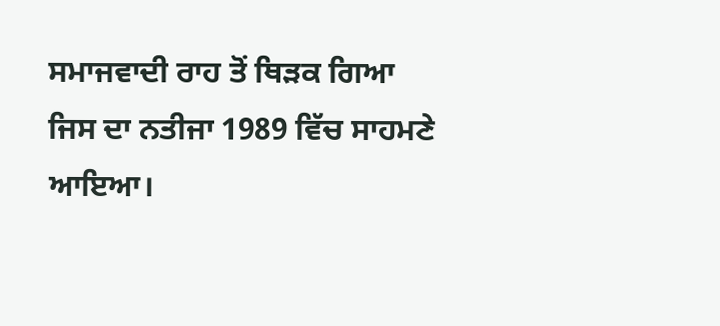ਸਮਾਜਵਾਦੀ ਰਾਹ ਤੋਂ ਥਿੜਕ ਗਿਆ ਜਿਸ ਦਾ ਨਤੀਜਾ 1989 ਵਿੱਚ ਸਾਹਮਣੇ ਆਇਆ।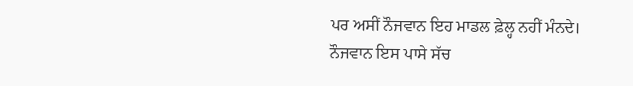ਪਰ ਅਸੀਂ ਨੌਜਵਾਨ ਇਹ ਮਾਡਲ ਫ਼ੇਲ੍ਹ ਨਹੀਂ ਮੰਨਦੇ।
ਨੌਜਵਾਨ ਇਸ ਪਾਸੇ ਸੱਚ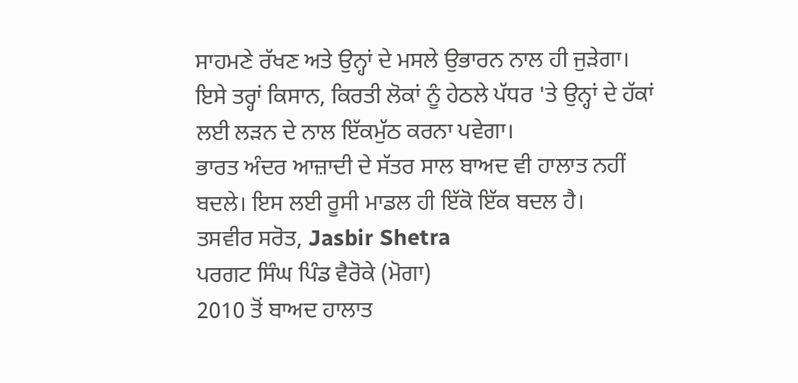ਸਾਹਮਣੇ ਰੱਖਣ ਅਤੇ ਉਨ੍ਹਾਂ ਦੇ ਮਸਲੇ ਉਭਾਰਨ ਨਾਲ ਹੀ ਜੁੜੇਗਾ। ਇਸੇ ਤਰ੍ਹਾਂ ਕਿਸਾਨ, ਕਿਰਤੀ ਲੋਕਾਂ ਨੂੰ ਹੇਠਲੇ ਪੱਧਰ 'ਤੇ ਉਨ੍ਹਾਂ ਦੇ ਹੱਕਾਂ ਲਈ ਲੜਨ ਦੇ ਨਾਲ ਇੱਕਮੁੱਠ ਕਰਨਾ ਪਵੇਗਾ।
ਭਾਰਤ ਅੰਦਰ ਆਜ਼ਾਦੀ ਦੇ ਸੱਤਰ ਸਾਲ ਬਾਅਦ ਵੀ ਹਾਲਾਤ ਨਹੀਂ ਬਦਲੇ। ਇਸ ਲਈ ਰੂਸੀ ਮਾਡਲ ਹੀ ਇੱਕੋ ਇੱਕ ਬਦਲ ਹੈ।
ਤਸਵੀਰ ਸਰੋਤ, Jasbir Shetra
ਪਰਗਟ ਸਿੰਘ ਪਿੰਡ ਵੈਰੋਕੇ (ਮੋਗਾ)
2010 ਤੋਂ ਬਾਅਦ ਹਾਲਾਤ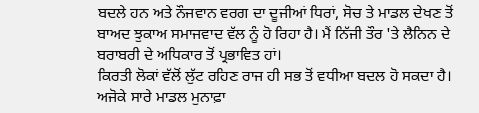ਬਦਲੇ ਹਨ ਅਤੇ ਨੌਜਵਾਨ ਵਰਗ ਦਾ ਦੂਜੀਆਂ ਧਿਰਾਂ, ਸੋਚ ਤੇ ਮਾਡਲ ਦੇਖਣ ਤੋਂ ਬਾਅਦ ਝੁਕਾਅ ਸਮਾਜਵਾਦ ਵੱਲ ਨੂੰ ਹੋ ਰਿਹਾ ਹੈ। ਮੈਂ ਨਿੱਜੀ ਤੌਰ 'ਤੇ ਲੈਨਿਨ ਦੇ ਬਰਾਬਰੀ ਦੇ ਅਧਿਕਾਰ ਤੋਂ ਪ੍ਰਭਾਵਿਤ ਹਾਂ।
ਕਿਰਤੀ ਲੋਕਾਂ ਵੱਲੋਂ ਲੁੱਟ ਰਹਿਣ ਰਾਜ ਹੀ ਸਭ ਤੋਂ ਵਧੀਆ ਬਦਲ ਹੋ ਸਕਦਾ ਹੈ। ਅਜੋਕੇ ਸਾਰੇ ਮਾਡਲ ਮੁਨਾਫ਼ਾ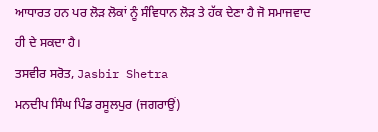ਆਧਾਰਤ ਹਨ ਪਰ ਲੋੜ ਲੋਕਾਂ ਨੂੰ ਸੰਵਿਧਾਨ ਲੋੜ ਤੇ ਹੱਕ ਦੇਣਾ ਹੈ ਜੋ ਸਮਾਜਵਾਦ ਹੀ ਦੇ ਸਕਦਾ ਹੈ।
ਤਸਵੀਰ ਸਰੋਤ, Jasbir Shetra
ਮਨਦੀਪ ਸਿੰਘ ਪਿੰਡ ਰਸੂਲਪੁਰ (ਜਗਰਾਉਂ)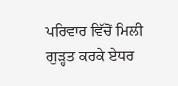ਪਰਿਵਾਰ ਵਿੱਚੋਂ ਮਿਲੀ ਗੁੜ੍ਹਤ ਕਰਕੇ ਏਧਰ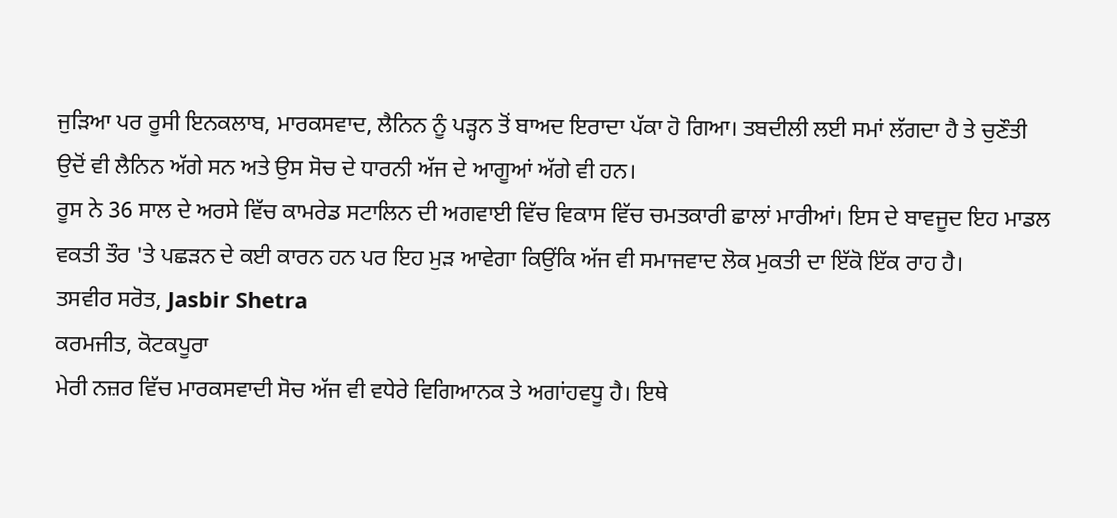ਜੁੜਿਆ ਪਰ ਰੂਸੀ ਇਨਕਲਾਬ, ਮਾਰਕਸਵਾਦ, ਲੈਨਿਨ ਨੂੰ ਪੜ੍ਹਨ ਤੋਂ ਬਾਅਦ ਇਰਾਦਾ ਪੱਕਾ ਹੋ ਗਿਆ। ਤਬਦੀਲੀ ਲਈ ਸਮਾਂ ਲੱਗਦਾ ਹੈ ਤੇ ਚੁਣੌਤੀ ਉਦੋਂ ਵੀ ਲੈਨਿਨ ਅੱਗੇ ਸਨ ਅਤੇ ਉਸ ਸੋਚ ਦੇ ਧਾਰਨੀ ਅੱਜ ਦੇ ਆਗੂਆਂ ਅੱਗੇ ਵੀ ਹਨ।
ਰੂਸ ਨੇ 36 ਸਾਲ ਦੇ ਅਰਸੇ ਵਿੱਚ ਕਾਮਰੇਡ ਸਟਾਲਿਨ ਦੀ ਅਗਵਾਈ ਵਿੱਚ ਵਿਕਾਸ ਵਿੱਚ ਚਮਤਕਾਰੀ ਛਾਲਾਂ ਮਾਰੀਆਂ। ਇਸ ਦੇ ਬਾਵਜੂਦ ਇਹ ਮਾਡਲ ਵਕਤੀ ਤੌਰ 'ਤੇ ਪਛੜਨ ਦੇ ਕਈ ਕਾਰਨ ਹਨ ਪਰ ਇਹ ਮੁੜ ਆਵੇਗਾ ਕਿਉਂਕਿ ਅੱਜ ਵੀ ਸਮਾਜਵਾਦ ਲੋਕ ਮੁਕਤੀ ਦਾ ਇੱਕੋ ਇੱਕ ਰਾਹ ਹੈ।
ਤਸਵੀਰ ਸਰੋਤ, Jasbir Shetra
ਕਰਮਜੀਤ, ਕੋਟਕਪੂਰਾ
ਮੇਰੀ ਨਜ਼ਰ ਵਿੱਚ ਮਾਰਕਸਵਾਦੀ ਸੋਚ ਅੱਜ ਵੀ ਵਧੇਰੇ ਵਿਗਿਆਨਕ ਤੇ ਅਗਾਂਹਵਧੂ ਹੈ। ਇਥੇ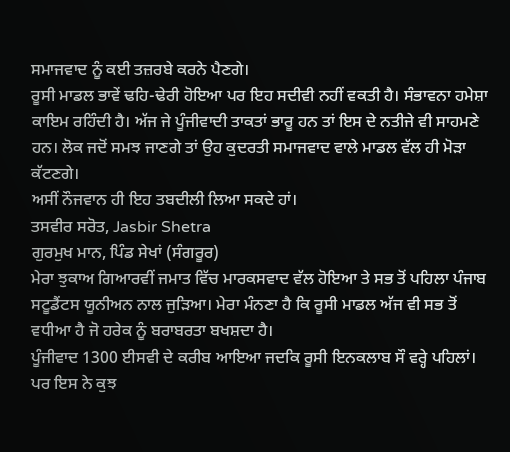ਸਮਾਜਵਾਦ ਨੂੰ ਕਈ ਤਜ਼ਰਬੇ ਕਰਨੇ ਪੈਣਗੇ।
ਰੂਸੀ ਮਾਡਲ ਭਾਵੇਂ ਢਹਿ-ਢੇਰੀ ਹੋਇਆ ਪਰ ਇਹ ਸਦੀਵੀ ਨਹੀਂ ਵਕਤੀ ਹੈ। ਸੰਭਾਵਨਾ ਹਮੇਸ਼ਾ ਕਾਇਮ ਰਹਿੰਦੀ ਹੈ। ਅੱਜ ਜੇ ਪੂੰਜੀਵਾਦੀ ਤਾਕਤਾਂ ਭਾਰੂ ਹਨ ਤਾਂ ਇਸ ਦੇ ਨਤੀਜੇ ਵੀ ਸਾਹਮਣੇ ਹਨ। ਲੋਕ ਜਦੋਂ ਸਮਝ ਜਾਣਗੇ ਤਾਂ ਉਹ ਕੁਦਰਤੀ ਸਮਾਜਵਾਦ ਵਾਲੇ ਮਾਡਲ ਵੱਲ ਹੀ ਮੋੜਾ ਕੱਟਣਗੇ।
ਅਸੀਂ ਨੌਜਵਾਨ ਹੀ ਇਹ ਤਬਦੀਲੀ ਲਿਆ ਸਕਦੇ ਹਾਂ।
ਤਸਵੀਰ ਸਰੋਤ, Jasbir Shetra
ਗੁਰਮੁਖ ਮਾਨ, ਪਿੰਡ ਸੇਖਾਂ (ਸੰਗਰੂਰ)
ਮੇਰਾ ਝੁਕਾਅ ਗਿਆਰਵੀਂ ਜਮਾਤ ਵਿੱਚ ਮਾਰਕਸਵਾਦ ਵੱਲ ਹੋਇਆ ਤੇ ਸਭ ਤੋਂ ਪਹਿਲਾ ਪੰਜਾਬ ਸਟੂਡੈਂਟਸ ਯੂਨੀਅਨ ਨਾਲ ਜੁੜਿਆ। ਮੇਰਾ ਮੰਨਣਾ ਹੈ ਕਿ ਰੂਸੀ ਮਾਡਲ ਅੱਜ ਵੀ ਸਭ ਤੋਂ ਵਧੀਆ ਹੈ ਜੋ ਹਰੇਕ ਨੂੰ ਬਰਾਬਰਤਾ ਬਖਸ਼ਦਾ ਹੈ।
ਪੂੰਜੀਵਾਦ 1300 ਈਸਵੀ ਦੇ ਕਰੀਬ ਆਇਆ ਜਦਕਿ ਰੂਸੀ ਇਨਕਲਾਬ ਸੌ ਵਰ੍ਹੇ ਪਹਿਲਾਂ। ਪਰ ਇਸ ਨੇ ਕੁਝ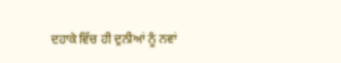ਦਹਾਕੇ ਵਿੱਚ ਹੀ ਦੁਨੀਆਂ ਨੂੰ ਨਵਾਂ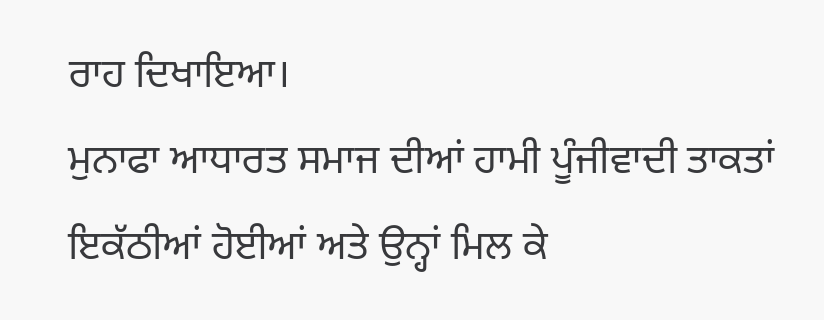ਰਾਹ ਦਿਖਾਇਆ।
ਮੁਨਾਫਾ ਆਧਾਰਤ ਸਮਾਜ ਦੀਆਂ ਹਾਮੀ ਪੂੰਜੀਵਾਦੀ ਤਾਕਤਾਂ ਇਕੱਠੀਆਂ ਹੋਈਆਂ ਅਤੇ ਉਨ੍ਹਾਂ ਮਿਲ ਕੇ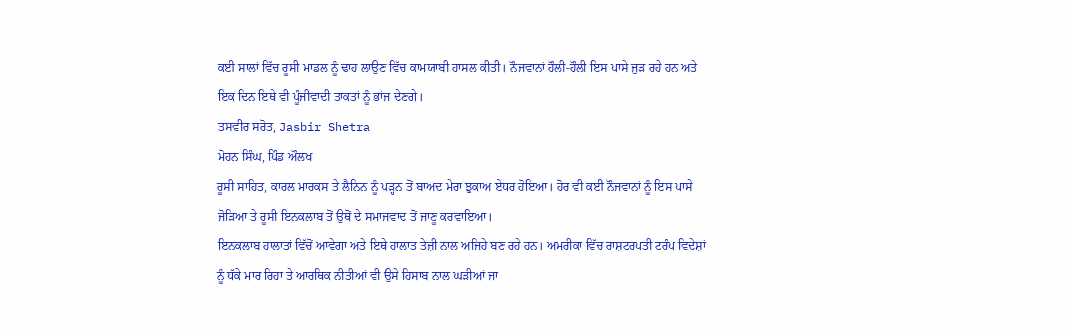ਕਈ ਸਾਲਾਂ ਵਿੱਚ ਰੂਸੀ ਮਾਡਲ ਨੂੰ ਢਾਹ ਲਾਉਣ ਵਿੱਚ ਕਾਮਯਾਬੀ ਹਾਸਲ ਕੀਤੀ। ਨੌਜਵਾਨਾਂ ਹੌਲੀ-ਹੌਲੀ ਇਸ ਪਾਸੇ ਜੁੜ ਰਹੇ ਹਨ ਅਤੇ ਇਕ ਦਿਨ ਇਥੇ ਵੀ ਪੂੰਜੀਵਾਦੀ ਤਾਕਤਾਂ ਨੂੰ ਭਾਂਜ ਦੇਣਗੇ।
ਤਸਵੀਰ ਸਰੋਤ, Jasbir Shetra
ਮੋਹਨ ਸਿੰਘ, ਪਿੰਡ ਔਲਖ
ਰੂਸੀ ਸਾਹਿਤ, ਕਾਰਲ ਮਾਰਕਸ ਤੇ ਲੈਨਿਨ ਨੂੰ ਪੜ੍ਹਨ ਤੋਂ ਬਾਅਦ ਮੇਰਾ ਝੁਕਾਅ ਏਧਰ ਹੋਇਆ। ਹੋਰ ਵੀ ਕਈ ਨੌਜਵਾਨਾਂ ਨੂੰ ਇਸ ਪਾਸੇ ਜੋੜਿਆ ਤੇ ਰੂਸੀ ਇਨਕਲਾਬ ਤੋਂ ਉਥੋਂ ਦੇ ਸਮਾਜਵਾਦ ਤੋਂ ਜਾਣੂ ਕਰਵਾਇਆ।
ਇਨਕਲਾਬ ਹਾਲਾਤਾਂ ਵਿੱਚੋਂ ਆਵੇਗਾ ਅਤੇ ਇਥੇ ਹਾਲਾਤ ਤੇਜ਼ੀ ਨਾਲ ਅਜਿਹੇ ਬਣ ਰਹੇ ਹਨ। ਅਮਰੀਕਾ ਵਿੱਚ ਰਾਸ਼ਟਰਪਤੀ ਟਰੰਪ ਵਿਦੇਸ਼ਾਂ ਨੂੰ ਧੱਕੇ ਮਾਰ ਰਿਹਾ ਤੇ ਆਰਥਿਕ ਨੀਤੀਆਂ ਵੀ ਉਸੇ ਹਿਸਾਬ ਨਾਲ ਘੜੀਆਂ ਜਾ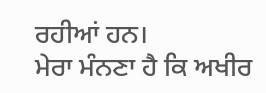ਰਹੀਆਂ ਹਨ।
ਮੇਰਾ ਮੰਨਣਾ ਹੈ ਕਿ ਅਖੀਰ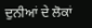ਦੁਨੀਆਂ ਦੇ ਲੋਕਾਂ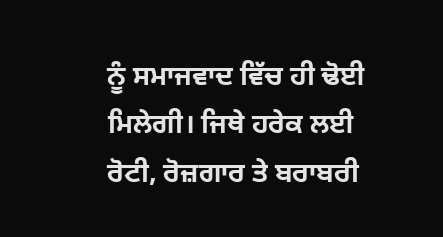ਨੂੰ ਸਮਾਜਵਾਦ ਵਿੱਚ ਹੀ ਢੋਈ ਮਿਲੇਗੀ। ਜਿਥੇ ਹਰੇਕ ਲਈ ਰੋਟੀ, ਰੋਜ਼ਗਾਰ ਤੇ ਬਰਾਬਰੀ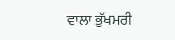ਵਾਲਾ ਭੁੱਖਮਰੀ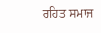ਰਹਿਤ ਸਮਾਜ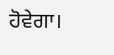ਹੋਵੇਗਾ।